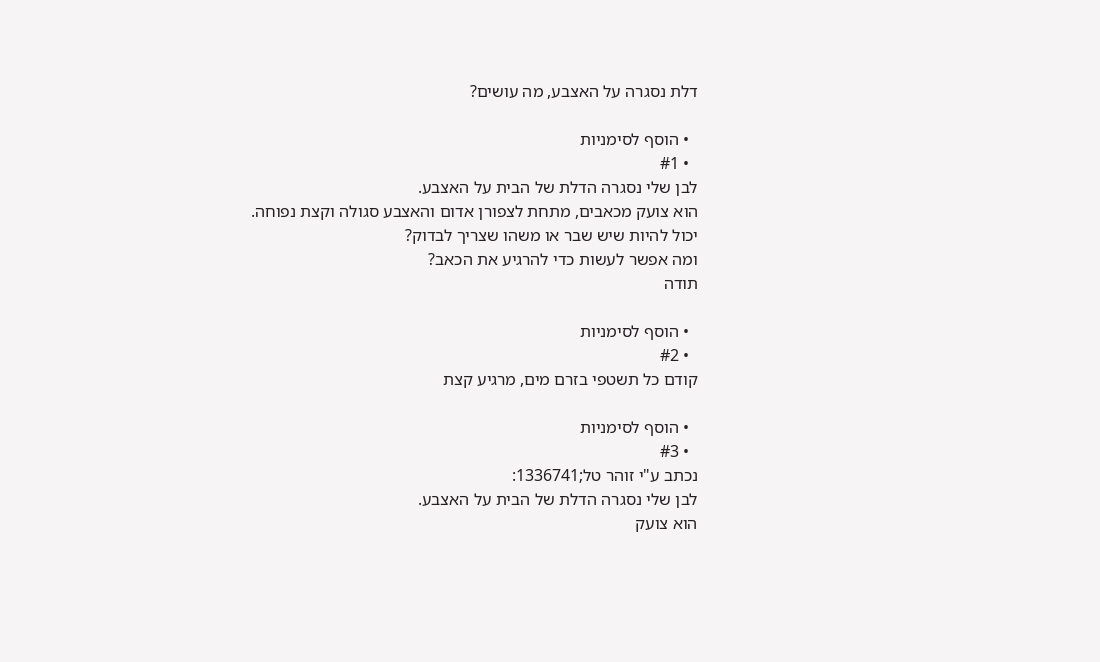דלת נסגרה על האצבע, מה עושים?

  • הוסף לסימניות
  • #1
לבן שלי נסגרה הדלת של הבית על האצבע.
הוא צועק מכאבים, מתחת לצפורן אדום והאצבע סגולה וקצת נפוחה.
יכול להיות שיש שבר או משהו שצריך לבדוק?
ומה אפשר לעשות כדי להרגיע את הכאב?
תודה

  • הוסף לסימניות
  • #2
קודם כל תשטפי בזרם מים, מרגיע קצת

  • הוסף לסימניות
  • #3
נכתב ע"י זוהר טל;1336741:
לבן שלי נסגרה הדלת של הבית על האצבע.
הוא צועק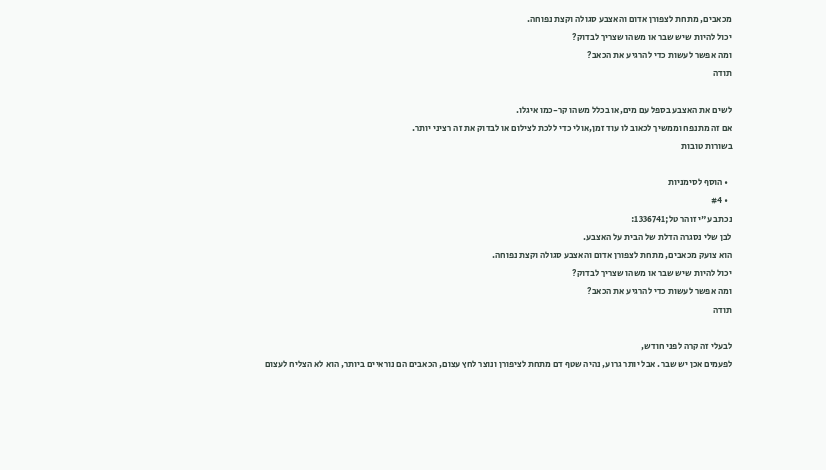מכאבים, מתחת לצפורן אדום והאצבע סגולה וקצת נפוחה.
יכול להיות שיש שבר או משהו שצריך לבדוק?
ומה אפשר לעשות כדי להרגיע את הכאב?
תודה

לשים את האצבע בספל עם מים,או בכלל משהו קר-כמו איגלו.
אם זה מתנפח וממשיך לכאוב לו עוד זמן,אולי כדי ללכת לצילום או לבדוק את זה רציני יותר.
בשורות טובות

  • הוסף לסימניות
  • #4
נכתב ע"י זוהר טל;1336741:
לבן שלי נסגרה הדלת של הבית על האצבע.
הוא צועק מכאבים, מתחת לצפורן אדום והאצבע סגולה וקצת נפוחה.
יכול להיות שיש שבר או משהו שצריך לבדוק?
ומה אפשר לעשות כדי להרגיע את הכאב?
תודה

לבעלי זה קרה לפני חודש,
לפעמים אכן יש שבר. אבל יותר גרוע, נהיה שטף דם מתחת לציפורן ונוצר לחץ עצום, הכאבים הם נוראיים ביותר, הוא לא הצליח לעצום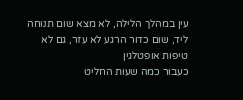עין במהלך הלילה, לא מצא שום תנוחה ליד, שום כדור הרגע לא עזר, גם לא טיפות אופטלגין
כעבור כמה שעות החליט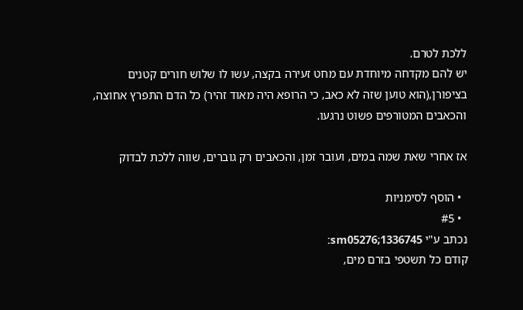ללכת לטרם.
יש להם מקדחה מיוחדת עם מחט זעירה בקצה, עשו לו שלוש חורים קטנים בציפורן,(הוא טוען שזה לא כאב, כי הרופא היה מאוד זהיר) כל הדם התפרץ אחוצה, והכאבים המטורפים פשוט נרגעו.

אז אחרי שאת שמה במים, ועובר זמן, והכאבים רק גוברים, שווה ללכת לבדוק

  • הוסף לסימניות
  • #5
נכתב ע"י sm05276;1336745:
קודם כל תשטפי בזרם מים,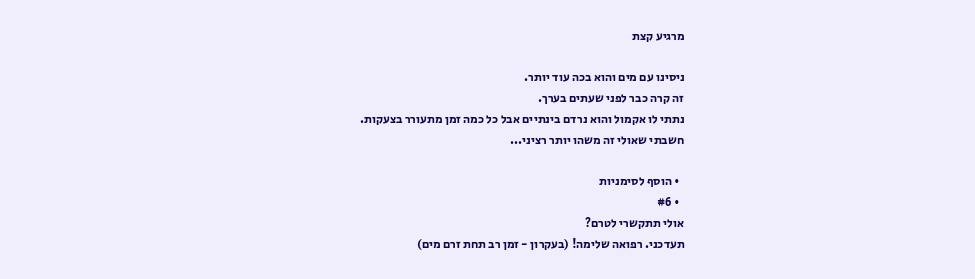מרגיע קצת

ניסינו עם מים והוא בכה עוד יותר.
זה קרה כבר לפני שעתים בערך.
נתתי לו אקמול והוא נרדם בינתיים אבל כל כמה זמן מתעורר בצעקות.
חשבתי שאולי זה משהו יותר רציני...

  • הוסף לסימניות
  • #6
אולי תתקשרי לטרם?
תעדכני. רפואה שלימה! (בעקרון - זמן רב תחת זרם מים)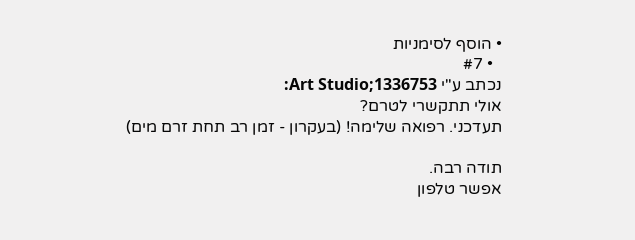• הוסף לסימניות
  • #7
נכתב ע"י Art Studio;1336753:
אולי תתקשרי לטרם?
תעדכני. רפואה שלימה! (בעקרון - זמן רב תחת זרם מים)

תודה רבה.
אפשר טלפון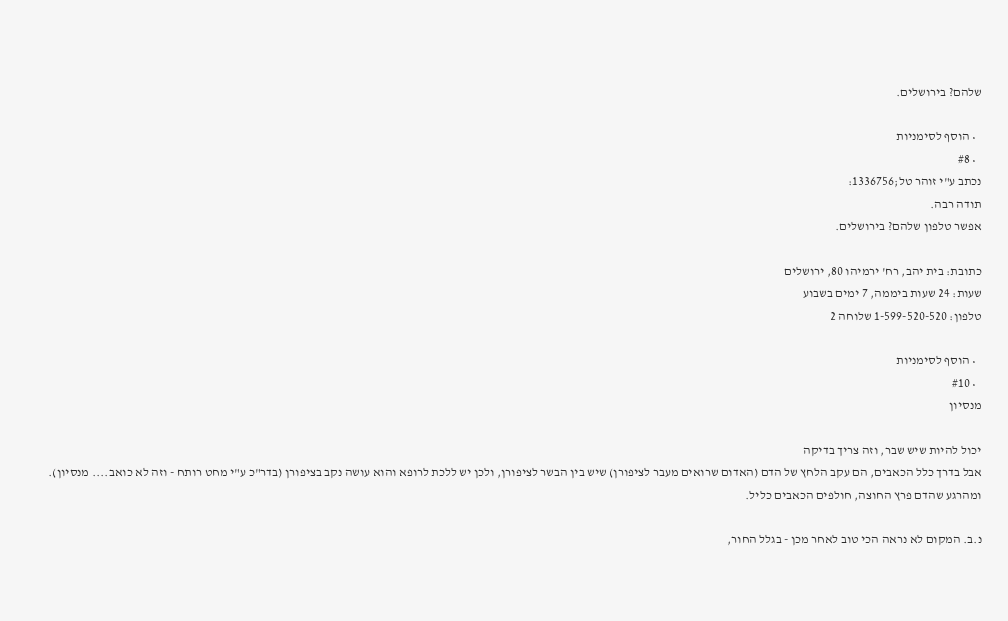שלהם? בירושלים.

  • הוסף לסימניות
  • #8
נכתב ע"י זוהר טל;1336756:
תודה רבה.
אפשר טלפון שלהם? בירושלים.

כתובת: בית יהב, רח' ירמיהו 80, ירושלים
שעות: 24 שעות ביממה, 7 ימים בשבוע
טלפון: 1-599-520-520 שלוחה 2

  • הוסף לסימניות
  • #10
מנסיון

יכול להיות שיש שבר, וזה צריך בדיקה
אבל בדרך כלל הכאבים, הם עקב הלחץ של הדם (האדום שרואים מעבר לציפורן) שיש בין הבשר לציפורן, ולכן יש ללכת לרופא והוא עושה נקב בציפורן (בדר"כ ע"י מחט רותח - וזה לא כואב.... מנסיון).
ומהרגע שהדם פרץ החוצה, חולפים הכאבים כליל.

נ.ב. המקום לא נראה הכי טוב לאחר מכן - בגלל החור,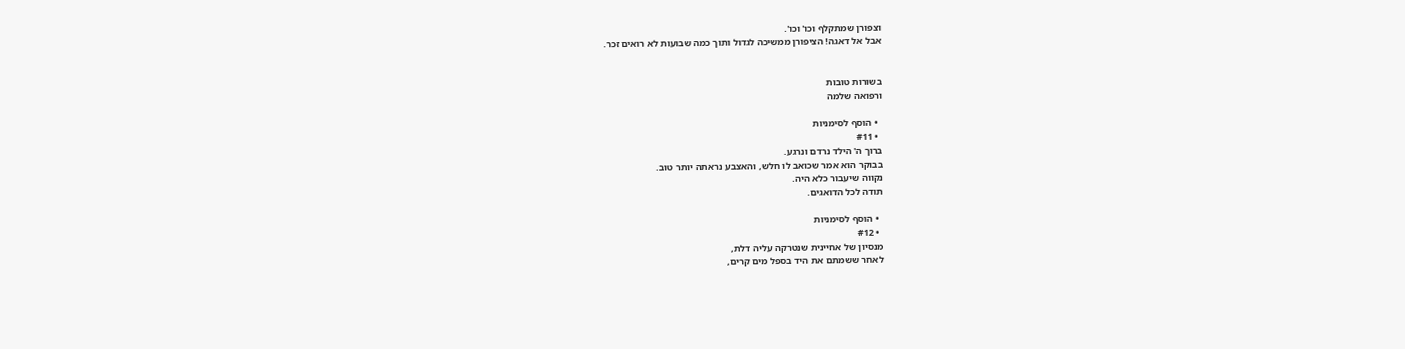וצפורן שמתקלף וכו' וכו'.
אבל אל דאגה! הציפורן ממשיכה לגדול ותוך כמה שבועות לא רואים זכר.


בשורות טובות
ורפואה שלמה

  • הוסף לסימניות
  • #11
ברוך ה' הילד נרדם ונרגע.
בבוקר הוא אמר שכואב לו חלש, והאצבע נראתה יותר טוב.
נקווה שיעבור כלא היה.
תודה לכל הדואגים.

  • הוסף לסימניות
  • #12
מנסיון של אחיינית שנטרקה עליה דלת,
לאחר ששמתם את היד בספל מים קרים,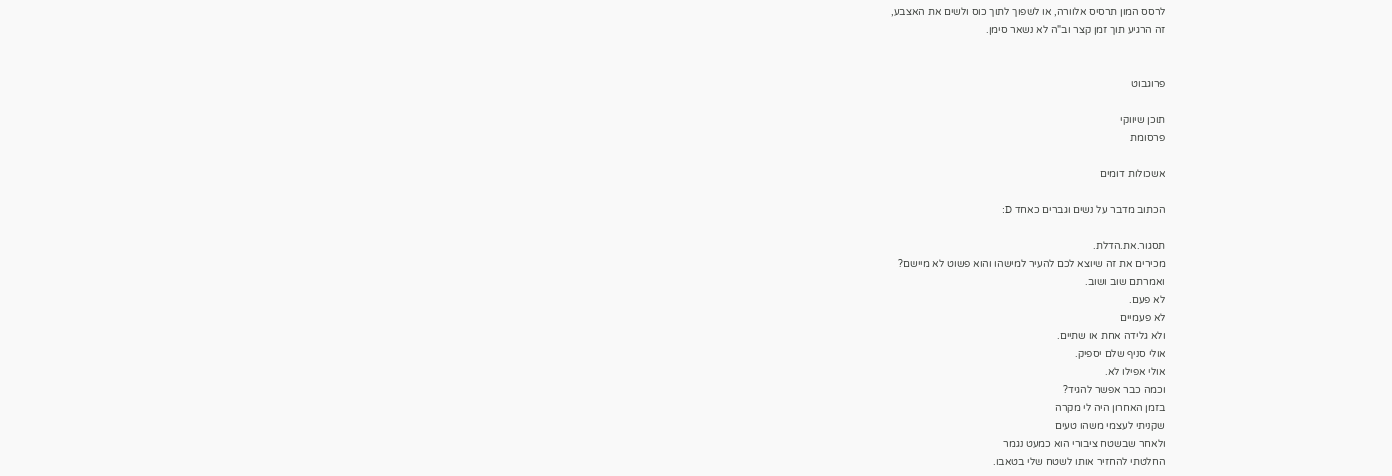לרסס המון תרסיס אלוורה, או לשפוך לתוך כוס ולשים את האצבע,
זה הרגיע תוך זמן קצר וב"ה לא נשאר סימן.


פרוגבוט

תוכן שיווקי
פרסומת

אשכולות דומים

הכתוב מדבר על נשים וגברים כאחד D:

תסגור.את.הדלת.
מכירים את זה שיוצא לכם להעיר למישהו והוא פשוט לא מיישם?
ואמרתם שוב ושוב.
לא פעם.
לא פעמיים
ולא גלידה אחת או שתיים.
אולי סניף שלם יספיק.
אולי אפילו לא.
וכמה כבר אפשר להגיד?
בזמן האחרון היה לי מקרה
שקניתי לעצמי משהו טעים
ולאחר שבשטח ציבורי הוא כמעט נגמר
החלטתי להחזיר אותו לשטח שלי בטאבו.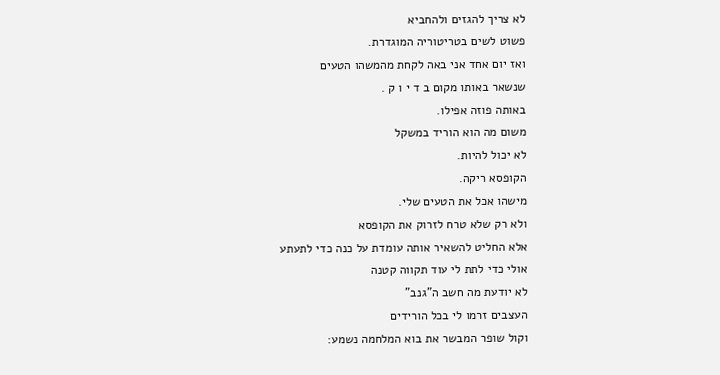לא צריך להגזים ולהחביא
פשוט לשים בטריטוריה המוגדרת.
ואז יום אחד אני באה לקחת מהמשהו הטעים
שנשאר באותו מקום ב ד י ו ק .
באותה פוזה אפילו.
משום מה הוא הוריד במשקל
לא יכול להיות.
הקופסא ריקה.
מישהו אכל את הטעים שלי.
ולא רק שלא טרח לזרוק את הקופסא
אלא החליט להשאיר אותה עומדת על כנה כדי לתעתע
אולי כדי לתת לי עוד תקווה קטנה
לא יודעת מה חשב ה"גנב"
העצבים זרמו לי בכל הורידים
וקול שופר המבשר את בוא המלחמה נשמע: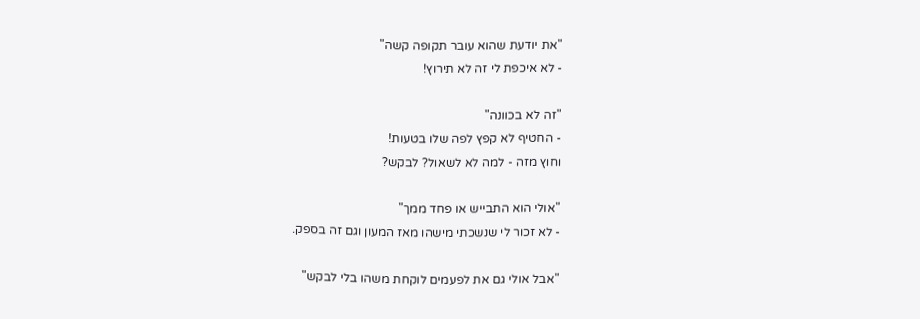"את יודעת שהוא עובר תקופה קשה"
- לא איכפת לי זה לא תירוץ!

"זה לא בכוונה"
- החטיף לא קפץ לפה שלו בטעות!
וחוץ מזה - למה לא לשאול? לבקש?

"אולי הוא התבייש או פחד ממך"
- לא זכור לי שנשכתי מישהו מאז המעון וגם זה בספק.

"אבל אולי גם את לפעמים לוקחת משהו בלי לבקש"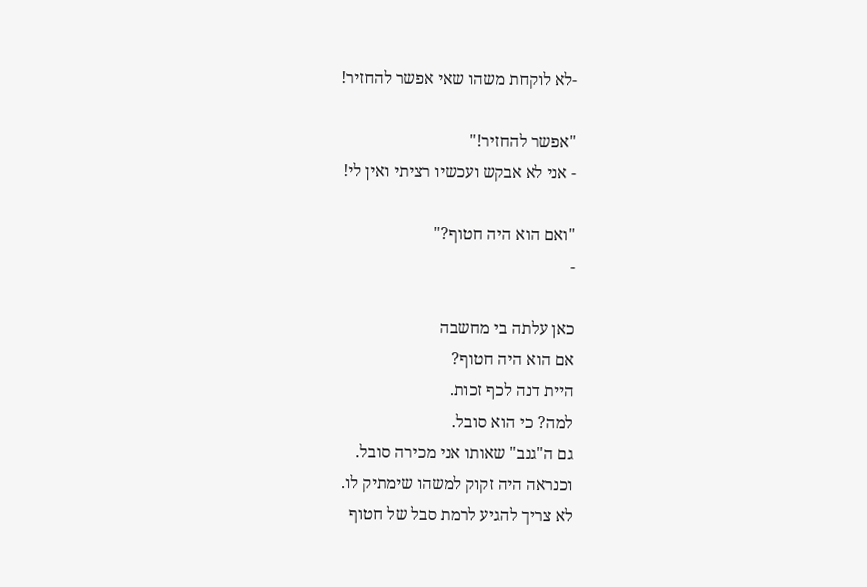-לא לוקחת משהו שאי אפשר להחזיר!

"אפשר להחזיר!"
- אני לא אבקש ועכשיו רציתי ואין לי!

"ואם הוא היה חטוף?"
-

כאן עלתה בי מחשבה
אם הוא היה חטוף?
היית דנה לכף זכות.
למה? כי הוא סובל.
גם ה"גנב" שאותו אני מכירה סובל.
וכנראה היה זקוק למשהו שימתיק לו.
לא צריך להגיע לרמת סבל של חטוף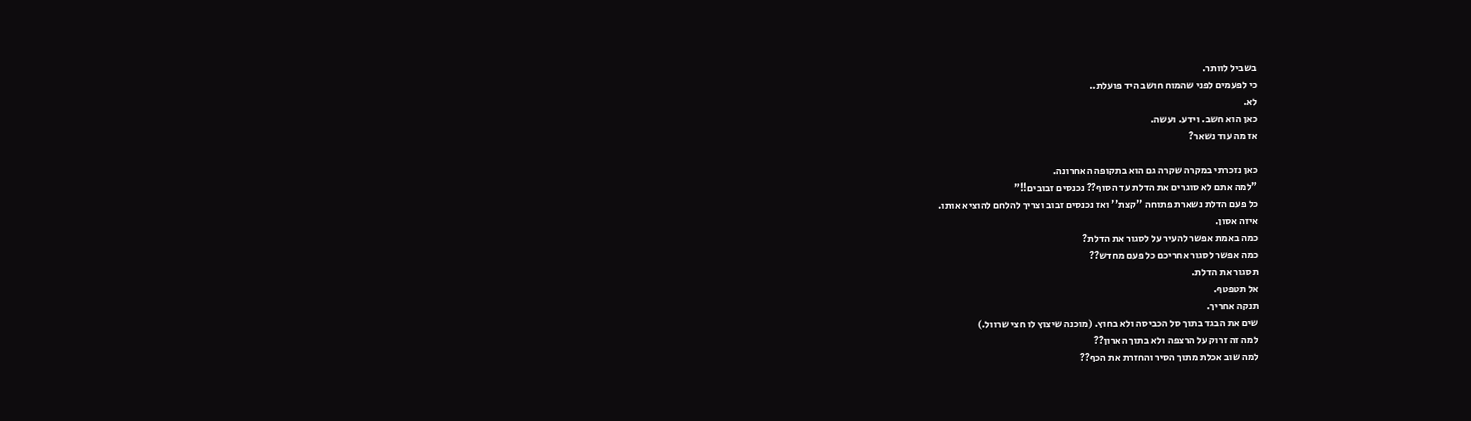בשביל לוותר.
כי לפעמים לפני שהמוח חושב היד פועלת..
לא.
כאן הוא חשב. וידע. ועשה.
אז מה עוד נשאר?

כאן נזכרתי במקרה שקרה גם הוא בתקופה האחרונה.
"למה אתם לא סוגרים את הדלת עד הסוף?? נכנסים זבובים!!"
כל פעם הדלת נשארת פתוחה ''קצת'' ואז נכנסים זבוב וצריך להלחם להוציא אותו.
איזה אסון.
כמה באמת אפשר להעיר על לסגור את הדלת?
כמה אפשר לסגור אחריכם כל פעם מחדש??
תסגור את הדלת.
אל תטפטף.
תנקה אחריך.
שים את הבגד בתוך סל הכביסה ולא בחוץ. (מוכנה שיצוץ לו חצי שרוול.)
למה זה זרוק על הרצפה ולא בתוך הארון??
למה שוב אכלת מתוך הסיר והחזרת את הכף??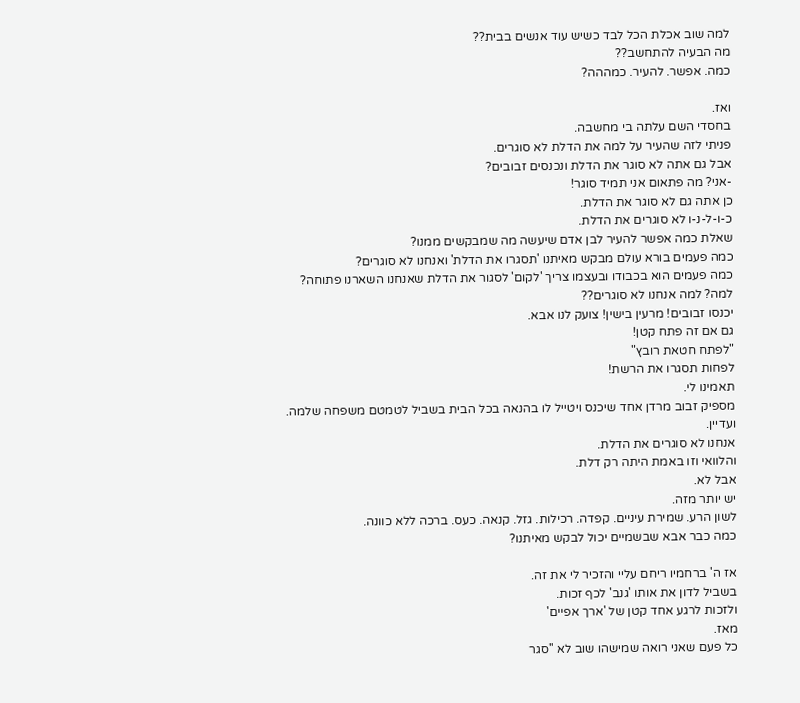למה שוב אכלת הכל לבד כשיש עוד אנשים בבית??
מה הבעיה להתחשב??
כמה. אפשר. להעיר. כמההה?

ואז.
בחסדי השם עלתה בי מחשבה.
פניתי לזה שהעיר על למה את הדלת לא סוגרים.
אבל גם אתה לא סוגר את הדלת ונכנסים זבובים?
-אני? מה פתאום אני תמיד סוגר!
כן אתה גם לא סוגר את הדלת.
כ-ו-ל-נ-ו לא סוגרים את הדלת.
שאלת כמה אפשר להעיר לבן אדם שיעשה מה שמבקשים ממנו?
כמה פעמים בורא עולם מבקש מאיתנו 'תסגרו את הדלת' ואנחנו לא סוגרים?
כמה פעמים הוא בכבודו ובעצמו צריך 'לקום' לסגור את הדלת שאנחנו השארנו פתוחה?
למה? למה אנחנו לא סוגרים??
יכנסו זבובים! מרעין בישין! צועק לנו אבא.
גם אם זה פתח קטן!
"לפתח חטאת רובץ"
לפחות תסגרו את הרשת!
תאמינו לי.
מספיק זבוב מרדן אחד שיכנס ויטייל לו בהנאה בכל הבית בשביל לטמטם משפחה שלמה.
ועדיין.
אנחנו לא סוגרים את הדלת.
והלוואי וזו באמת היתה רק דלת.
אבל לא.
יש יותר מזה.
לשון הרע. שמירת עיניים. קפדה. רכילות. גזל. קנאה. כעס. ברכה ללא כוונה.
כמה כבר אבא שבשמיים יכול לבקש מאיתנו?

אז ה' ברחמיו ריחם עליי והזכיר לי את זה.
בשביל לדון את אותו 'גנב' לכף זכות.
ולזכות לרגע אחד קטן של 'ארך אפיים'
מאז.
כל פעם שאני רואה שמישהו שוב לא ''סגר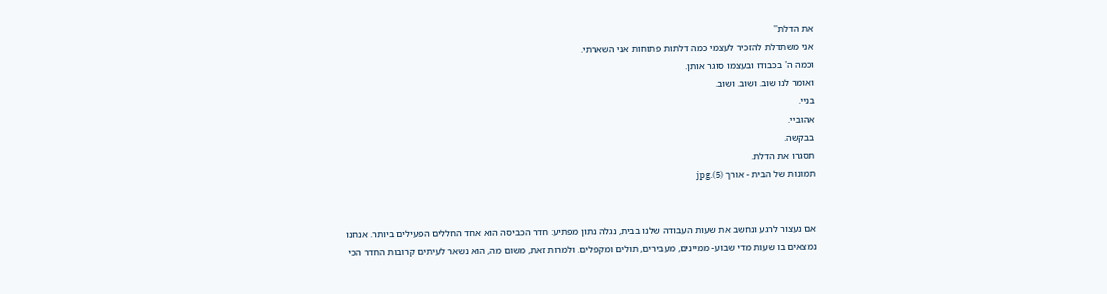את הדלת''
אני משתדלת להזכיר לעצמי כמה דלתות פתוחות אני השארתי.
וכמה ה' בכבודו ובעצמו סוגר אותן.
ואומר לנו שוב. ושוב. ושוב.
בניי.
אהוביי.
בבקשה.
תסגרו את הדלת.
תמונות של הבית - אורך (5).jpg


אם נעצור לרגע ונחשב את שעות העבודה שלנו בבית, נגלה נתון מפתיע: חדר הכביסה הוא אחד החללים הפעילים ביותר. אנחנו נמצאים בו שעות מדי שבוע- ממיינים, מעבירים, תולים ומקפלים. ולמרות זאת, משום מה, הוא נשאר לעיתים קרובות החדר הכי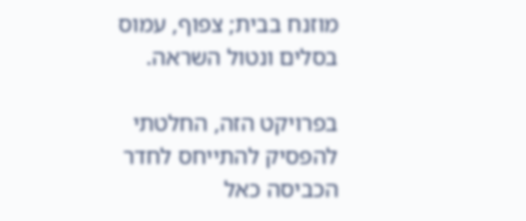מוזנח בבית; צפוף, עמוס בסלים ונטול השראה.

בפרויקט הזה, החלטתי להפסיק להתייחס לחדר הכביסה כאל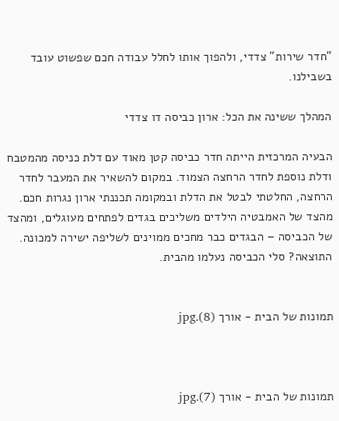"חדר שירות" צדדי, ולהפוך אותו לחלל עבודה חכם שפשוט עובד בשבילנו.

המהלך ששינה את הכל: ארון כביסה דו צדדי

הבעיה המרכזית הייתה חדר כביסה קטן מאוד עם דלת כניסה מהמטבח ודלת נוספת לחדר הרחצה הצמוד. במקום להשאיר את המעבר לחדר הרחצה, החלטתי לבטל את הדלת ובמקומה תכננתי ארון נגרות חכם.
מהצד של האמבטיה הילדים משליכים בגדים לפתחים מעוגלים, ומהצד של הכביסה – הבגדים כבר מחכים ממוינים לשליפה ישירה למכונה. התוצאה? סלי הכביסה נעלמו מהבית.


תמונות של הבית - אורך (8).jpg



תמונות של הבית - אורך (7).jpg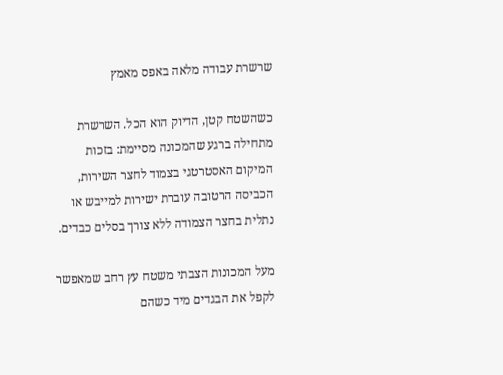שרשרת עבודה מלאה באפס מאמץ

כשהשטח קטן, הדיוק הוא הכל. השרשרת מתחילה ברגע שהמכונה מסיימת: בזכות המיקום האסטרטגי בצמוד לחצר השירות, הכביסה הרטובה עוברת ישירות למייבש או נתלית בחצר הצמודה ללא צורך בסלים כבדים.

מעל המכונות הצבתי משטח עץ רחב שמאפשר לקפל את הבגדים מיד כשהם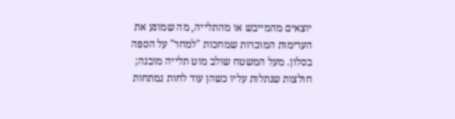יוצאים מהמייבש או מהתלייה, מה שמונע את הערימות המוכרות שמחכות "למחר" על הספה בסלון. מעל המשטח שולב מוט תלייה מובנה; חולצות שנתלות עליו כשהן עוד לחות נמתחות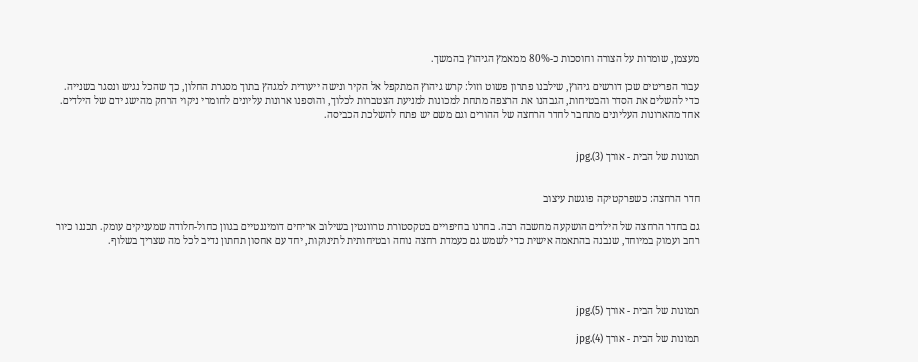מעצמן, שומרות על הצורה וחוסכות כ-80% ממאמץ הגיהוץ בהמשך.

עבור הפריטים שכן דורשים גיהוץ, שילבנו פתרון פשוט וזול: קרש גיהוץ המתקפל אל הקיר ונישה ייעודית למגהץ בתוך מסגרת החלון, כך שהכל נגיש ונסגר בשנייה.
כדי להשלים את הסדר והבטיחות, הגבהנו את הרצפה מתחת למכונות למניעת הצטברות לכלוך, והוספנו ארונות עליונים לחומרי ניקוי הרחק מהישג ידם של הילדים.
אחד מהארונות העליונים מתחבר לחדר הרחצה של ההורים וגם משם יש פתח להשלכת הכביסה.


תמונות של הבית - אורך (3).jpg


חדר הרחצה: כשפרקטיקה פוגשת עיצוב

גם בחדר הרחצה של הילדים הושקעה מחשבה רבה. בחרנו בחיפויים בטקסטורת טרוונטין בשילוב אריחים דומיננטיים בגוון כחול-חלודה שמעניקים עומק. תכננו כיור רחב ועמוק במיוחד, שנבנה בהתאמה אישית כדי לשמש גם כעמדת רחצה נוחה ובטיחותית לתינוקות, יחד עם אחסון תחתון נדיב לכל מה שצריך בשלוף.




תמונות של הבית - אורך (5).jpg

תמונות של הבית - אורך (4).jpg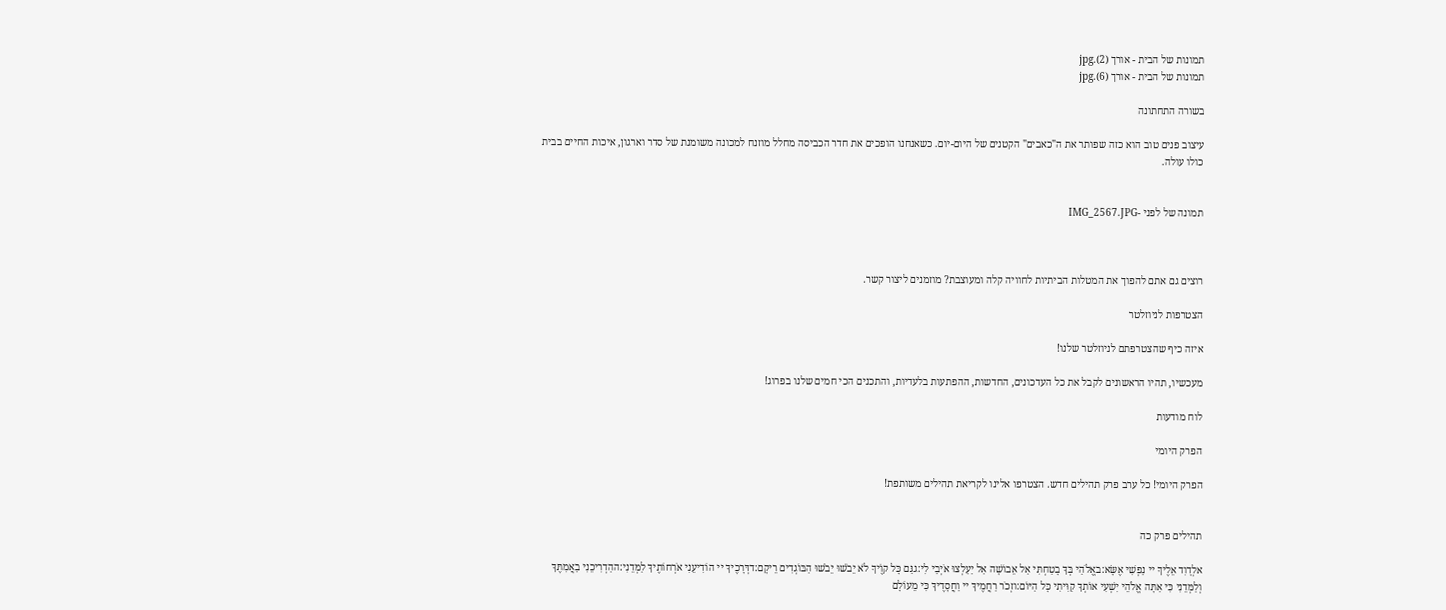תמונות של הבית - אורך (2).jpg
תמונות של הבית - אורך (6).jpg

בשורה התחתונה

עיצוב פנים טוב הוא כזה שפותר את ה"כאבים" הקטנים של היום-יום. כשאנחנו הופכים את חדר הכביסה מחלל מוזנח למכונה משומנת של סדר וארגון, איכות החיים בבית כולו עולה.


תמונה של לפני -IMG_2567.JPG



רוצים גם אתם להפוך את המטלות הביתיות לחוויה קלה ומעוצבת? מוזמנים ליצור קשר.

הצטרפות לניוזלטר

איזה כיף שהצטרפתם לניוזלטר שלנו!

מעכשיו, תהיו הראשונים לקבל את כל העדכונים, החדשות, ההפתעות בלעדיות, והתכנים הכי חמים שלנו בפרוג!

לוח מודעות

הפרק היומי

הפרק היומי! כל ערב פרק תהילים חדש. הצטרפו אלינו לקריאת תהילים משותפת!


תהילים פרק כה

אלְדָוִד אֵלֶיךָ יי נַפְשִׁי אֶשָּׂא:באֱלֹהַי בְּךָ בָטַחְתִּי אַל אֵבוֹשָׁה אַל יַעַלְצוּ אֹיְבַי לִי:גגַּם כָּל קוֶֹיךָ לֹא יֵבֹשׁוּ יֵבֹשׁוּ הַבּוֹגְדִים רֵיקָם:דדְּרָכֶיךָ יי הוֹדִיעֵנִי אֹרְחוֹתֶיךָ לַמְּדֵנִי:ההַדְרִיכֵנִי בַאֲמִתֶּךָ וְלַמְּדֵנִי כִּי אַתָּה אֱלֹהֵי יִשְׁעִי אוֹתְךָ קִוִּיתִי כָּל הַיּוֹם:וזְכֹר רַחֲמֶיךָ יי וַחֲסָדֶיךָ כִּי מֵעוֹלָם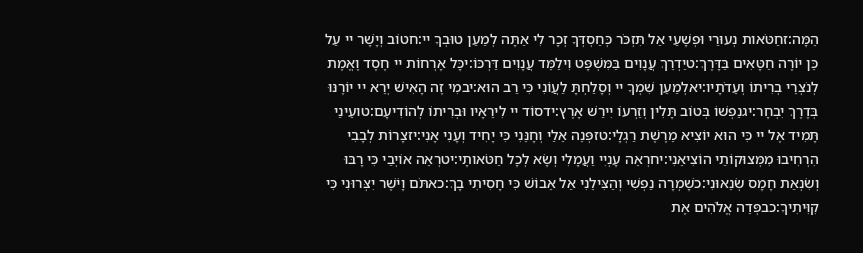הֵמָּה:זחַטֹּאות נְעוּרַי וּפְשָׁעַי אַל תִּזְכֹּר כְּחַסְדְּךָ זְכָר לִי אַתָּה לְמַעַן טוּבְךָ יי:חטוֹב וְיָשָׁר יי עַל כֵּן יוֹרֶה חַטָּאִים בַּדָּרֶךְ:טיַדְרֵךְ עֲנָוִים בַּמִּשְׁפָּט וִילַמֵּד עֲנָוִים דַּרְכּוֹ:יכָּל אָרְחוֹת יי חֶסֶד וֶאֱמֶת לְנֹצְרֵי בְרִיתוֹ וְעֵדֹתָיו:יאלְמַעַן שִׁמְךָ יי וְסָלַחְתָּ לַעֲוֹנִי כִּי רַב הוּא:יבמִי זֶה הָאִישׁ יְרֵא יי יוֹרֶנּוּ בְּדֶרֶךְ יִבְחָר:יגנַפְשׁוֹ בְּטוֹב תָּלִין וְזַרְעוֹ יִירַשׁ אָרֶץ:ידסוֹד יי לִירֵאָיו וּבְרִיתוֹ לְהוֹדִיעָם:טועֵינַי תָּמִיד אֶל יי כִּי הוּא יוֹצִיא מֵרֶשֶׁת רַגְלָי:טזפְּנֵה אֵלַי וְחָנֵּנִי כִּי יָחִיד וְעָנִי אָנִי:יזצָרוֹת לְבָבִי הִרְחִיבוּ מִמְּצוּקוֹתַי הוֹצִיאֵנִי:יחרְאֵה עָנְיִי וַעֲמָלִי וְשָׂא לְכָל חַטֹּאותָי:יטרְאֵה אוֹיְבַי כִּי רָבּוּ וְשִׂנְאַת חָמָס שְׂנֵאוּנִי:כשָׁמְרָה נַפְשִׁי וְהַצִּילֵנִי אַל אֵבוֹשׁ כִּי חָסִיתִי בָךְ:כאתֹּם וָיֹשֶׁר יִצְּרוּנִי כִּי קִוִּיתִיךָ:כבפְּדֵה אֱלֹהִים אֶת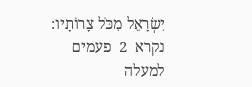יִשְׂרָאֵל מִכֹּל צָרוֹתָיו:
נקרא  2  פעמים
למעלה